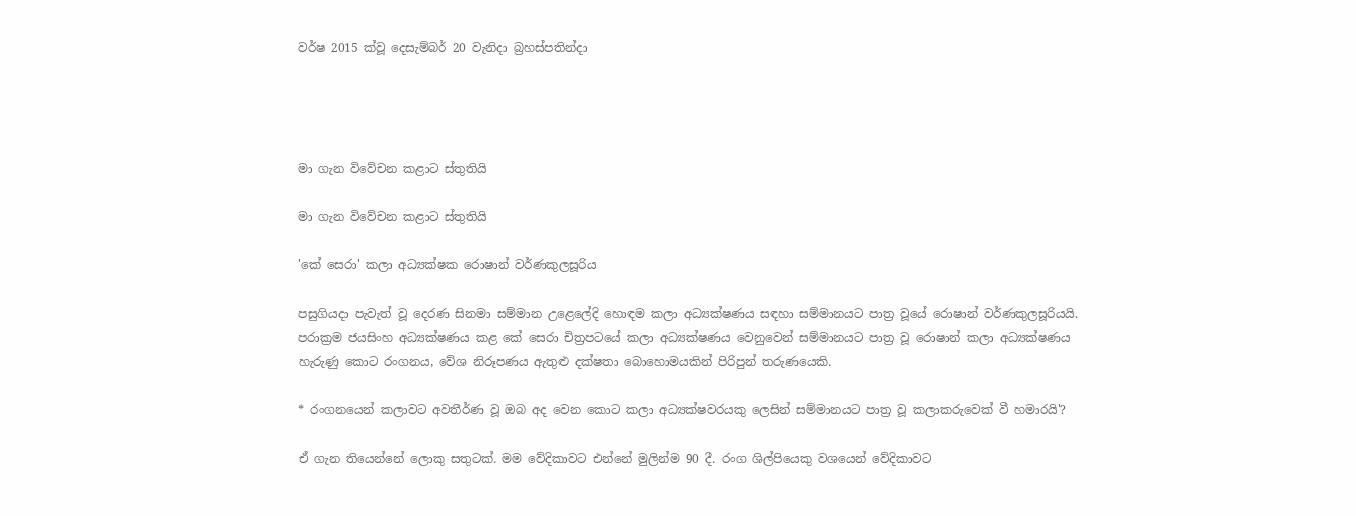වර්ෂ 2015 ක්වූ දෙසැම්බර් 20 වැනිදා බ්‍රහස්පතින්දා




මා ගැන විවේචන කළාට ස්තුතියි

මා ගැන විවේචන කළාට ස්තුතියි

'කේ සෙරා' කලා අධ්‍යක්ෂක රොෂාන් වර්ණකුලසූරිය

පසුගියදා පැවැත් වූ දෙරණ සිනමා සම්මාන උළෙලේදි හොඳම කලා අධ්‍යක්ෂණය සඳහා සම්මානයට පාත්‍ර වූයේ රොෂාන් වර්ණකුලසූරියයි. පරාක්‍රම ජයසිංහ අධ්‍යක්ෂණය කළ කේ සෙරා චිත්‍රපටයේ කලා අධ්‍යක්ෂණය වෙනුවෙන් සම්මානයට පාත්‍ර වූ රොෂාන් කලා අධ්‍යක්ෂණය හැරුණු කොට රංගනය, වේශ නිරූපණය ඇතුළු දක්ෂතා බොහොමයකින් පිරිපුන් තරුණයෙකි.

* රංගනයෙන් කලාවට අවතීර්ණ වූ ඔබ අද වෙන කොට කලා අධ්‍යක්ෂවරයකු ලෙසින් සම්මානයට පාත්‍ර වූ කලාකරුවෙක් වී හමාරයි'?

ඒ ගැන තියෙන්නේ ලොකු සතුටක්. මම වේදිකාවට එන්නේ මුලින්ම 90 දී. රංග ශිල්පියෙකු වශයෙන් වේදිකාවට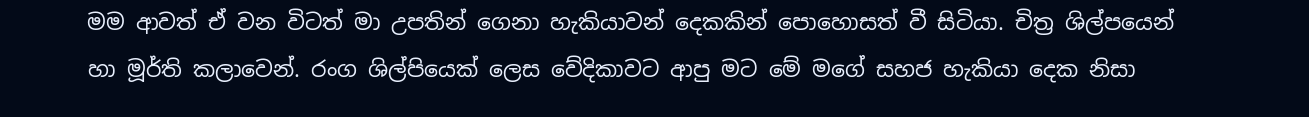මම ආවත් ඒ වන විටත් මා උපතින් ගෙනා හැකියාවන් දෙකකින් පොහොසත් වී සිටියා. චිත්‍ර ශිල්පයෙන් හා මූර්ති කලාවෙන්. රංග ශිල්පියෙක් ලෙස වේදිකාවට ආපු මට මේ මගේ සහජ හැකියා දෙක නිසා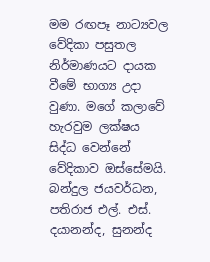මම රඟපෑ නාට්‍යවල වේදිකා පසුතල නිර්මාණයට දායක වීමේ භාග්‍ය උදා වුණා. මගේ කලාවේ හැරවුම ලක්ෂය සිද්ධ වෙන්නේ වේදිකාව ඔස්සේමයි. බන්දුල ජයවර්ධන, පතිරාජ එල්. එස්. දයානන්ද, සුනන්ද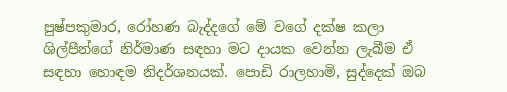පුෂ්පකුමාර, රෝහණ බැද්දගේ මේ වගේ දක්ෂ කලා ශිල්පීන්ගේ නිර්මාණ සඳහා මට දායක වෙන්න ලැබීම ඒ සඳහා හොඳම නිදර්ශනයක්. පොඩි රාලහාමි, සුද්දෙක් ඔබ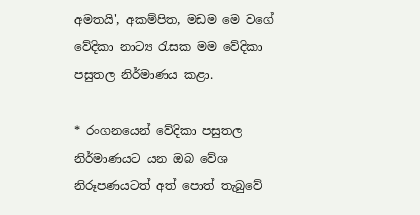අමතයි', අකම්පිත, මඩම මෙ වගේ වේදිකා නාට්‍ය රැසක මම වේදිකා පසුතල නිර්මාණය කළා.

* රංගනයෙන් වේදිකා පසුතල නිර්මාණයට යන ඔබ වේශ නිරූපණයටත් අත් පොත් තැබුවේ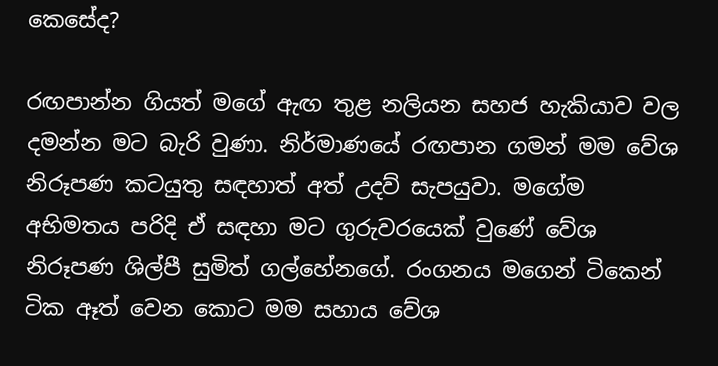කෙසේද?

රඟපාන්න ගියත් මගේ ඇඟ තුළ නලියන සහජ හැකියාව වල දමන්න මට බැරි වුණා. නිර්මාණයේ රඟපාන ගමන් මම වේශ නිරූපණ කටයුතු සඳහාත් අත් උදව් සැපයුවා. මගේම අභිමතය පරිදි ඒ සඳහා මට ගුරුවරයෙක් වුණේ වේශ නිරූපණ ශිල්පී සුමිත් ගල්හේනගේ. රංගනය මගෙන් ටිකෙන් ටික ඈත් වෙන කොට මම සහාය වේශ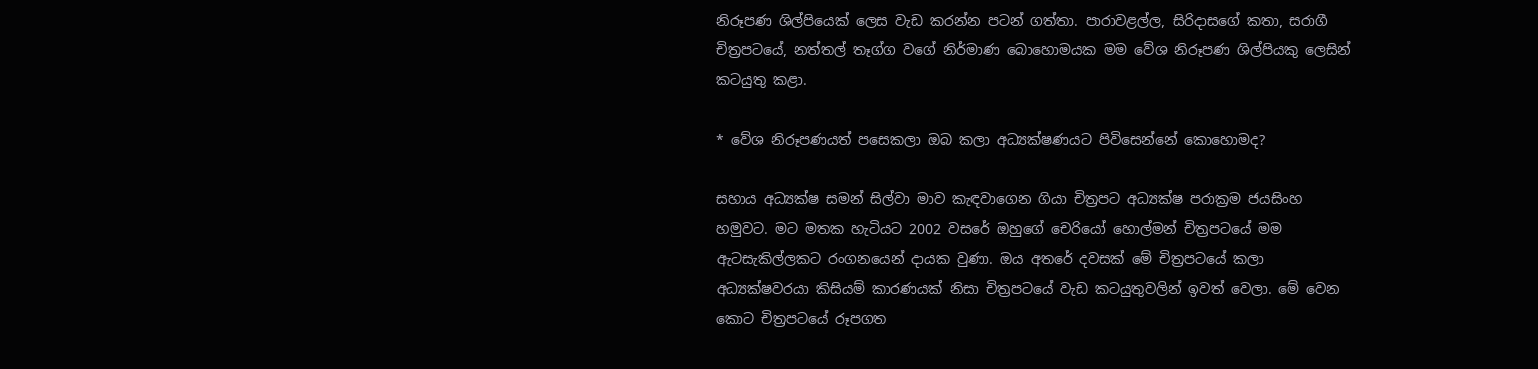නිරූපණ ශිල්පියෙක් ලෙස වැඩ කරන්න පටන් ගත්තා. පාරාවළල්ල, සිරිදාසගේ කතා, සරාගී චිත්‍රපටයේ, නත්තල් තෑග්ග වගේ නිර්මාණ බොහොමයක මම වේශ නිරූපණ ශිල්පියකු ලෙසින් කටයුතු කළා.

* වේශ නිරූපණයත් පසෙකලා ඔබ කලා අධ්‍යක්ෂණයට පිවිසෙන්නේ කොහොමද?

සහාය අධ්‍යක්ෂ සමන් සිල්වා මාව කැඳවාගෙන ගියා චිත්‍රපට අධ්‍යක්ෂ පරාක්‍රම ජයසිංහ හමුවට. මට මතක හැටියට 2002 වසරේ ඔහුගේ චෙරියෝ හොල්මන් චිත්‍රපටයේ මම ඇටසැකිල්ලකට රංගනයෙන් දායක වුණා. ඔය අතරේ දවසක් මේ චිත්‍රපටයේ කලා අධ්‍යක්ෂවරයා කිසියම් කාරණයක් නිසා චිත්‍රපටයේ වැඩ කටයුතුවලින් ඉවත් වෙලා. මේ වෙන කොට චිත්‍රපටයේ රූපගත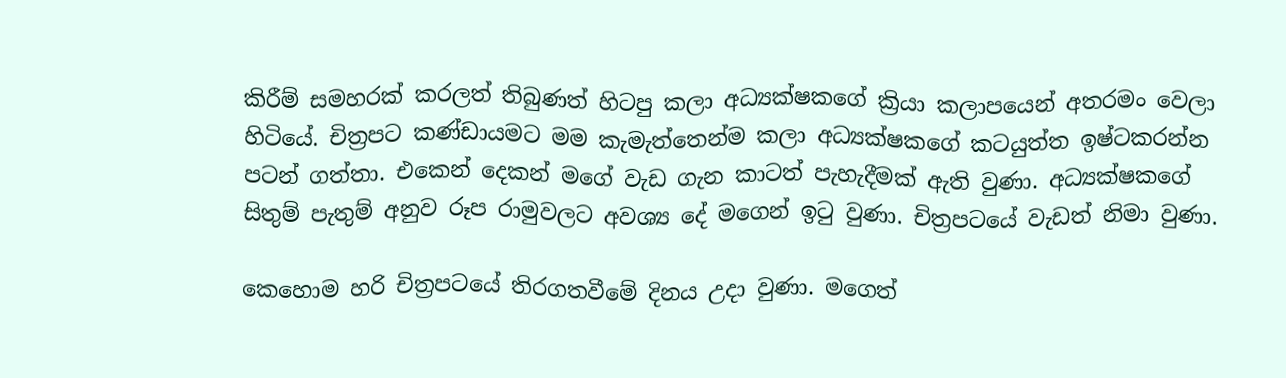කිරීම් සමහරක් කරලත් තිබුණත් හිටපු කලා අධ්‍යක්ෂකගේ ක්‍රියා කලාපයෙන් අතරමං වෙලා හිටියේ. චිත්‍රපට කණ්ඩායමට මම කැමැත්තෙන්ම කලා අධ්‍යක්ෂකගේ කටයුත්ත ඉෂ්ටකරන්න පටන් ගත්තා. එකෙන් දෙකන් මගේ වැඩ ගැන කාටත් පැහැදීමක් ඇති වුණා. අධ්‍යක්ෂකගේ සිතුම් පැතුම් අනුව රූප රාමුවලට අවශ්‍ය දේ මගෙන් ඉටු වුණා. චිත්‍රපටයේ වැඩත් නිමා වුණා.

කෙහොම හරි චිත්‍රපටයේ තිරගතවීමේ දිනය උදා වුණා. මගෙත්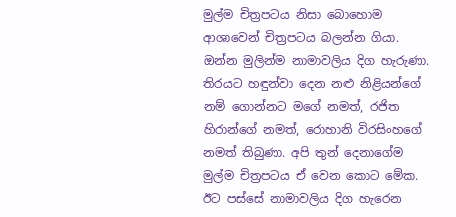මුල්ම චිත්‍රපටය නිසා බොහොම ආශාවෙන් චිත්‍රපටය බලන්න ගියා. ඔන්න මුලින්ම නාමාවලිය දිග හැරුණා. තිරයට හඳුන්වා දෙන නළු නිළියන්ගේ නම් ගොන්නට මගේ නමත්, රජිත හිරාන්ගේ නමත්, රොහානි විරසිංහගේ නමත් තිබුණා. අපි තුන් දෙනාගේම මුල්ම චිත්‍රපටය ඒ වෙන කොට මේක. ඊට පස්සේ නාමාවලිය දිග හැරෙන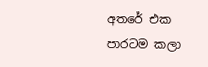අතරේ එක පාරටම කලා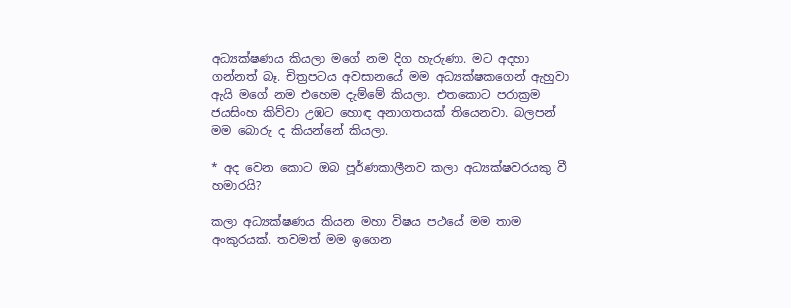අධ්‍යක්ෂණය කියලා මගේ නම දිග හැරුණා. මට අදහා ගන්නත් බෑ. චිත්‍රපටය අවසානයේ මම අධ්‍යක්ෂකගෙන් ඇහුවා ඇයි මගේ නම එහෙම දැම්මේ කියලා. එතකොට පරාක්‍රම ජයසිංහ කිව්වා උඹට හොඳ අනාගතයක් තියෙනවා. බලපන් මම බොරු ද කියන්නේ කියලා.

* අද වෙන කොට ඔබ පූර්ණකාලීනව කලා අධ්‍යක්ෂවරයකු වී හමාරයි?

කලා අධ්‍යක්ෂණය කියන මහා විෂය පථයේ මම තාම අංකුරයක්. තවමත් මම ඉගෙන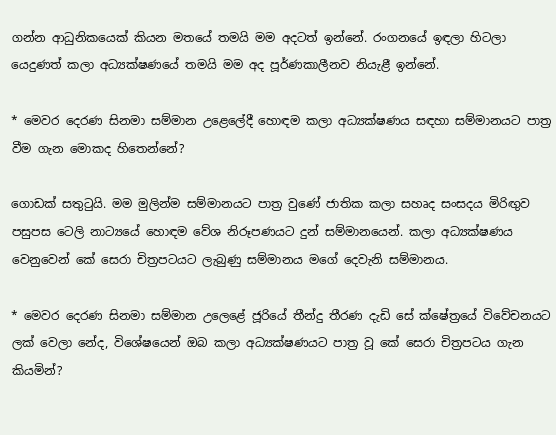ගන්න ආධුනිකයෙක් කියන මතයේ තමයි මම අදටත් ඉන්නේ. රංගනයේ ඉඳලා හිටලා යෙදුණත් කලා අධ්‍යක්ෂණයේ තමයි මම අද පූර්ණකාලීනව නියැළී ඉන්නේ.

* මෙවර දෙරණ සිනමා සම්මාන උළෙලේදී හොඳම කලා අධ්‍යක්ෂණය සඳහා සම්මානයට පාත්‍ර වීම ගැන මොකද හිතෙන්නේ?

ගොඩක් සතුටුයි. මම මුලින්ම සම්මානයට පාත්‍ර වුණේ ජාතික කලා සහෘද සංසදය මිරිඟුව පසුපස ටෙලි නාට්‍යයේ හොඳම වේශ නිරූපණයට දුන් සම්මානයෙන්. කලා අධ්‍යක්ෂණය වෙනුවෙන් කේ සෙරා චිත්‍රපටයට ලැබුණු සම්මානය මගේ දෙවැනි සම්මානය.

* මෙවර දෙරණ සිනමා සම්මාන උලෙළේ ජූරියේ තීන්දු තීරණ දැඩි සේ ක්ෂේත්‍රයේ විවේචනයට ලක් වෙලා නේද, විශේෂයෙන් ඔබ කලා අධ්‍යක්ෂණයට පාත්‍ර වූ කේ සෙරා චිත්‍රපටය ගැන කියමින්?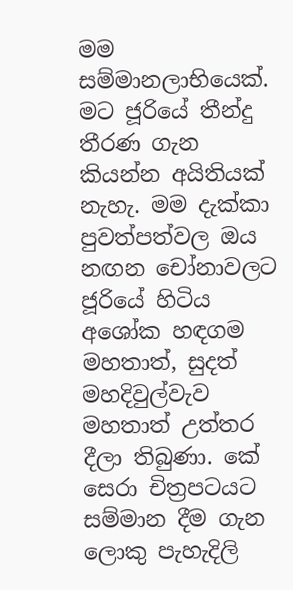මම සම්මානලාභියෙක්. මට ජූරියේ තීන්දු තීරණ ගැන කියන්න අයිතියක් නැහැ. මම දැක්කා පුවත්පත්වල ඔය නඟන චෝනාවලට ජූරියේ හිටිය අශෝක හඳගම මහතාත්, සුදත් මහදිවුල්වැව මහතාත් උත්තර දීලා තිබුණා. කේ සෙරා චිත්‍රපටයට සම්මාන දීම ගැන ලොකු පැහැදිලි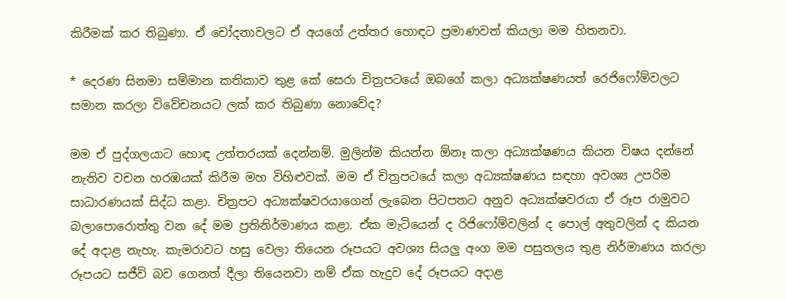කිරීමක් කර තිබුණා. ඒ චෝදනාවලට ඒ අයගේ උත්තර හොඳට ප්‍රමාණවත් කියලා මම හිතනවා.

* දෙරණ සිනමා සම්මාන කතිකාව තුළ කේ සෙරා චිත්‍රපටයේ ඔබගේ කලා අධ්‍යක්ෂණයත් රෙජිෆෝම්වලට සමාන කරලා විවේචනයට ලක් කර තිබුණා නොවේද?

මම ඒ පුද්ගලයාට හොඳ උත්තරයක් දෙන්නම්. මුලින්ම කියන්න ඕනෑ කලා අධ්‍යක්ෂණය කියන විෂය දන්නේ නැතිව වචන හරඹයක් කිරීම මහ විහිළුවක්. මම ඒ චිත්‍රපටයේ කලා අධ්‍යක්ෂණය සඳහා අවශ්‍ය උපරිම සාධාරණයක් සිද්ධ කළා. චිත්‍රපට අධ්‍යක්ෂවරයාගෙන් ලැබෙන පිටපතට අනුව අධ්‍යක්ෂවරයා ඒ රූප රාමුවට බලාපොරොත්තු වන දේ මම ප්‍රතිනිර්මාණය කළා. ඒක මැටියෙන් ද රිජිෆෝම්වලින් ද පොල් අතුවලින් ද කියන දේ අදාළ නැහැ. කැමරාවට හසු වෙලා තියෙන රූපයට අවශ්‍ය සියලු අංග මම පසුතලය තුළ නිර්මාණය කරලා රූපයට සජීවි බව ගෙනත් දීලා තියෙනවා නම් ඒක හැදුව දේ රූපයට අදාළ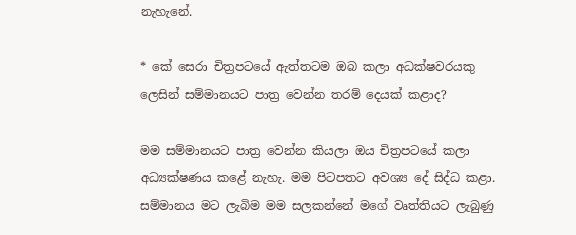නැහැනේ.

* කේ සෙරා චිත්‍රපටයේ ඇත්තටම ඔබ කලා අධක්ෂවරයකු ලෙසින් සම්මානයට පාත්‍ර වෙන්න තරම් දෙයක් කළාද?

මම සම්මානයට පාත්‍ර වෙන්න කියලා ඔය චිත්‍රපටයේ කලා අධ්‍යක්ෂණය කළේ නැහැ. මම පිටපතට අවශ්‍ය දේ සිද්ධ කළා. සම්මානය මට ලැබිම මම සලකන්නේ මගේ වෘත්තියට ලැබුණු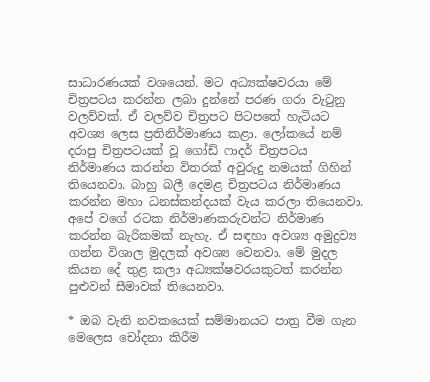සාධාරණයක් වශයෙන්. මට අධ්‍යක්ෂවරයා මේ චිත්‍රපටය කරන්න ලබා දුන්නේ පරණ ගරා වැටුනු වලව්වක්. ඒ වලව්ව චිත්‍රපට පිටපතේ හැටියට අවශ්‍ය ලෙස ප්‍රතිනිර්මාණය කළා. ලෝකයේ නම් දරාපු චිත්‍රපටයක් වූ ගෝඩ් ෆාදර් චිත්‍රපටය නිර්මාණය කරන්න විතරක් අවුරුදු නමයක් ගිහින් තියෙනවා. බාහු බලී දෙමළ චිත්‍රපටය නිර්මාණය කරන්න මහා ධනස්කන්දයක් වැය කරලා තියෙනවා. අපේ වගේ රටක නිර්මාණකරුවන්ට නිර්මාණ කරන්න බැරිකමක් නැහැ. ඒ සඳහා අවශ්‍ය අමුද්‍රව්‍ය ගන්න විශාල මුදලක් අවශ්‍ය වෙනවා. මේ මුදල කියන දේ තුළ කලා අධ්‍යක්ෂවරයකුටත් කරන්න පුළුවන් සීමාවක් තියෙනවා.

* ඔබ වැනි නවකයෙක් සම්මානයට පාත්‍ර වීම ගැන මෙලෙස චෝදනා කිරීම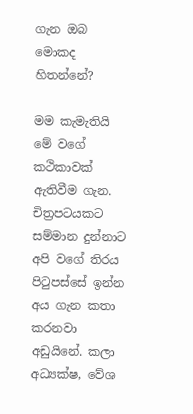ගැන ඔබ මොකද හිතන්නේ?

මම කැමැතියි මේ වගේ කථිකාවක් ඇතිවීම ගැන. චිත්‍රපටයකට සම්මාන දුන්නාට අපි වගේ තිරය පිටුපස්සේ ඉන්න අය ගැන කතා කරනවා අඩුයිනේ. කලා අධ්‍යක්ෂ, වේශ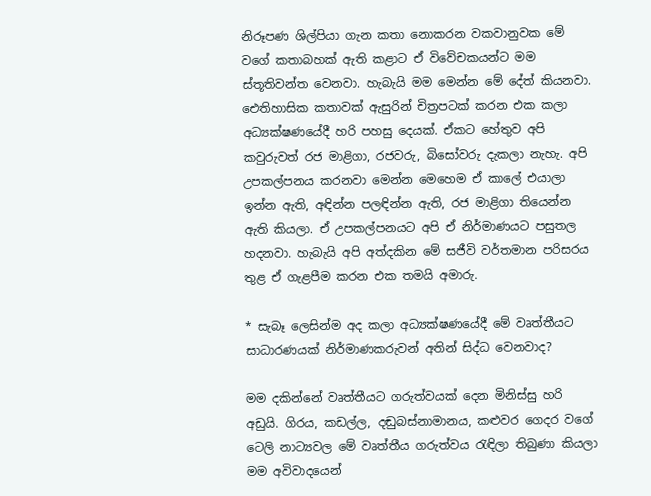නිරූපණ ශිල්පියා ගැන කතා නොකරන වකවානුවක මේ වගේ කතාබහක් ඇති කළාට ඒ විවේචකයන්ට මම ස්තූතිවන්ත වෙනවා. හැබැයි මම මෙන්න මේ දේත් කියනවා. ඓතිහාසික කතාවක් ඇසුරින් චිත්‍රපටක් කරන එක කලා අධ්‍යක්ෂණයේදී හරි පහසු දෙයක්. ඒකට හේතුව අපි කවුරුවත් රජ මාළිගා, රජවරු, බිසෝවරු දැකලා නැහැ. අපි උපකල්පනය කරනවා මෙන්න මෙහෙම ඒ කාලේ එයාලා ඉන්න ඇති, අඳින්න පලඳින්න ඇති, රජ මාළිගා තියෙන්න ඇති කියලා. ඒ උපකල්පනයට අපි ඒ නිර්මාණයට පසුතල හදනවා. හැබැයි අපි අත්දකින මේ සජීවි වර්තමාන පරිසරය තුළ ඒ ගැළපීම කරන එක තමයි අමාරු.

* සැබෑ ලෙසින්ම අද කලා අධ්‍යක්ෂණයේදී මේ වෘත්තීයට සාධාරණයක් නිර්මාණකරුවන් අතින් සිද්ධ වෙනවාද?

මම දකින්නේ වෘත්තීයට ගරුත්වයක් දෙන මිනිස්සු හරි අඩුයි. ගිරය, කඩල්ල, දඬුබස්නාමානය, කළුවර ගෙදර වගේ ටෙලි නාට්‍යවල මේ වෘත්තීය ගරුත්වය රැඳිලා තිබුණා කියලා මම අවිවාදයෙන්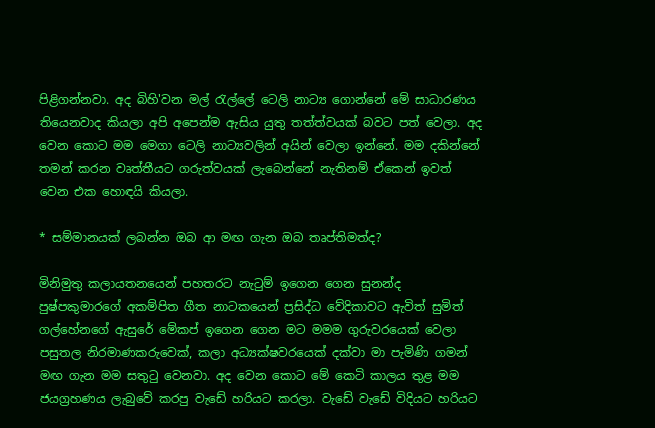පිළිගන්නවා. අද බිහි'වන මල් රැල්ලේ ටෙලි නාට්‍ය ගොන්නේ මේ සාධාරණය තියෙනවාද කියලා අපි අපෙන්ම ඇසිය යුතු තත්ත්වයක් බවට පත් වෙලා. අද වෙන කොට මම මෙගා ටෙලි නාට්‍යවලින් අයින් වෙලා ඉන්නේ. මම දකින්නේ තමන් කරන වෘත්තීයට ගරුත්වයක් ලැබෙන්නේ නැතිනම් ඒකෙන් ඉවත් වෙන එක හොඳයි කියලා.

* සම්මානයක් ලබන්න ඔබ ආ මඟ ගැන ඔබ තෘප්තිමත්ද?

මිනිමුතු කලායතනයෙන් පහතරට නැටුම් ඉගෙන ගෙන සුනන්ද පුෂ්පකුමාරගේ අකම්පිත ගීත නාටකයෙන් ප්‍රසිද්ධ වේදිකාවට ඇවිත් සුමිත් ගල්හේනගේ ඇසුරේ මේකප් ඉගෙන ගෙන මට මමම ගුරුවරයෙක් වෙලා පසුතල නිරමාණකරුවෙක්, කලා අධ්‍යක්ෂවරයෙක් දක්වා මා පැමිණි ගමන් මඟ ගැන මම සතුටු වෙනවා. අද වෙන කොට මේ කෙටි කාලය තුළ මම ජයග්‍රහණය ලැබුවේ කරපු වැඩේ හරියට කරලා. වැඩේ වැඩේ විදියට හරියට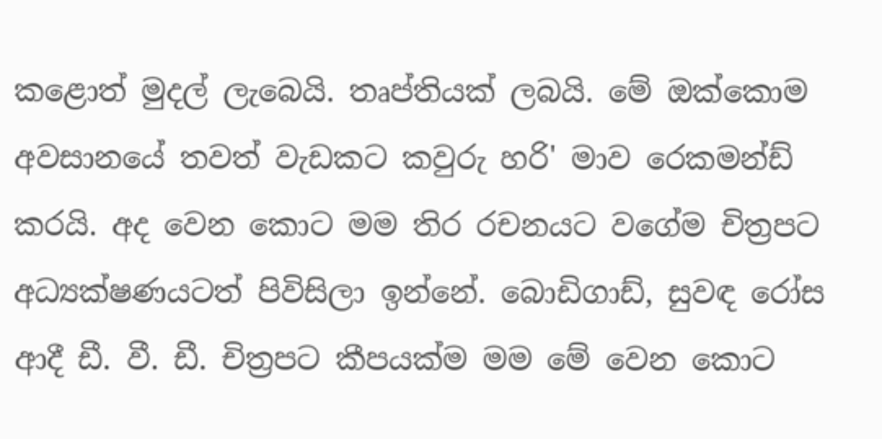කළොත් මුදල් ලැබෙයි. තෘප්තියක් ලබයි. මේ ඔක්කොම අවසානයේ තවත් වැඩකට කවුරු හරි' මාව රෙකමන්ඩ් කරයි. අද වෙන කොට මම තිර රචනයට වගේම චිත්‍රපට අධ්‍යක්ෂණයටත් පිවිසිලා ඉන්නේ. බොඩිගාඩ්, සුවඳ රෝස ආදී ඩී. වී. ඩී. චිත්‍රපට කීපයක්ම මම මේ වෙන කොට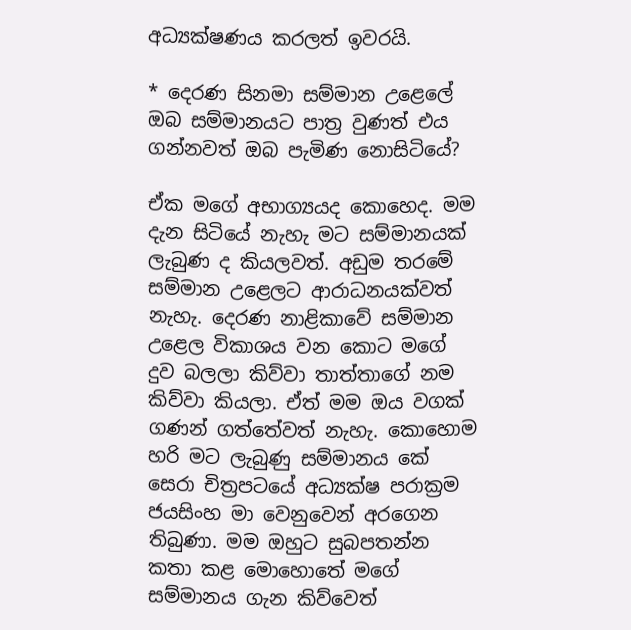අධ්‍යක්ෂණය කරලත් ඉවරයි.

* දෙරණ සිනමා සම්මාන උළෙලේ ඔබ සම්මානයට පාත්‍ර වුණත් එය ගන්නවත් ඔබ පැමිණ නොසිටියේ?

ඒක මගේ අභාග්‍යයද කොහෙද. මම දැන සිටියේ නැහැ මට සම්මානයක් ලැබුණ ද කියලවත්. අඩුම තරමේ සම්මාන උළෙලට ආරාධනයක්වත් නැහැ. දෙරණ නාළිකාවේ සම්මාන උළෙල විකාශය වන කොට මගේ දුව බලලා කිව්වා තාත්තාගේ නම කිව්වා කියලා. ඒත් මම ඔය වගක් ගණන් ගත්තේවත් නැහැ. කොහොම හරි මට ලැබුණු සම්මානය කේ සෙරා චිත්‍රපටයේ අධ්‍යක්ෂ පරාක්‍රම ජයසිංහ මා වෙනුවෙන් අරගෙන තිබුණා. මම ඔහුට සුබපතන්න කතා කළ මොහොතේ මගේ සම්මානය ගැන කිව්වෙත්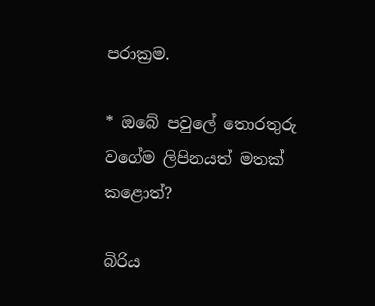පරාක්‍රම.

* ඔබේ පවුලේ තොරතුරු වගේම ලිපිනයත් මතක් කළොත්?

බිරිය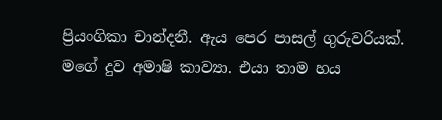ප්‍රියංගිකා චාන්දනී. ඇය පෙර පාසල් ගුරුවරියක්. මගේ දුව අමාෂි කාව්‍යා. එයා තාම හය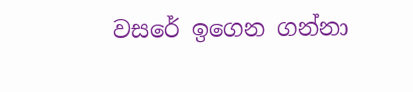වසරේ ඉගෙන ගන්නා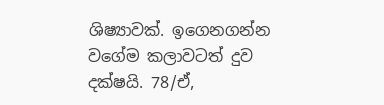ශිෂ්‍යාවක්. ඉගෙනගන්න වගේම කලාවටත් දුව දක්ෂයි. 78/ඒ,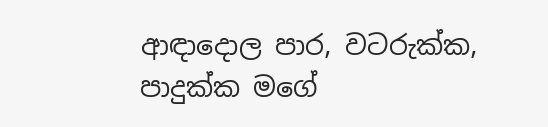ආඳාදොල පාර, වටරුක්ක, පාදුක්ක මගේ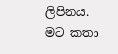ලිපිනය. මට කතා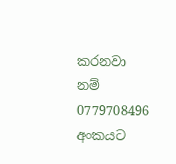කරනවා නම් 0779708496 අංකයට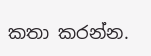කතා කරන්න.